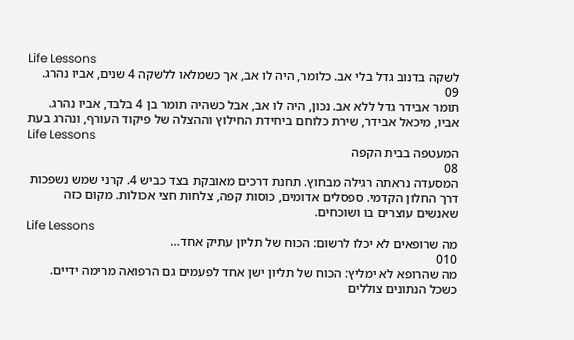Life Lessons
לשקה בדנוב גדל בלי אב. כלומר, היה לו אב, אך כשמלאו ללשקה 4 שנים, אביו נהרג.
09
תומר אבידר גדל ללא אב. נכון, היה לו אב, אבל כשהיה תומר בן 4 בלבד, אביו נהרג. אביו, מיכאל אבידר, שירת כלוחם ביחידת החילוץ וההצלה של פיקוד העורף, ונהרג בעת
Life Lessons
המעטפה בבית הקפה
08
המסעדה נראתה רגילה מבחוץ. תחנת דרכים מאובקת בצד כביש 4. קרני שמש נשפכות דרך החלון הקדמי. ספסלים אדומים, כוסות קפה, צלחות חצי אכולות. מקום כזה שאנשים עוצרים בו ושוכחים.
Life Lessons
מה שרופאים לא יכלו לרשום: הכוח של תליון עתיק אחד…
010
מה שהרופא לא ימליץ: הכוח של תליון ישן אחד לפעמים גם הרפואה מרימה ידיים. כשכל הנתונים צוללים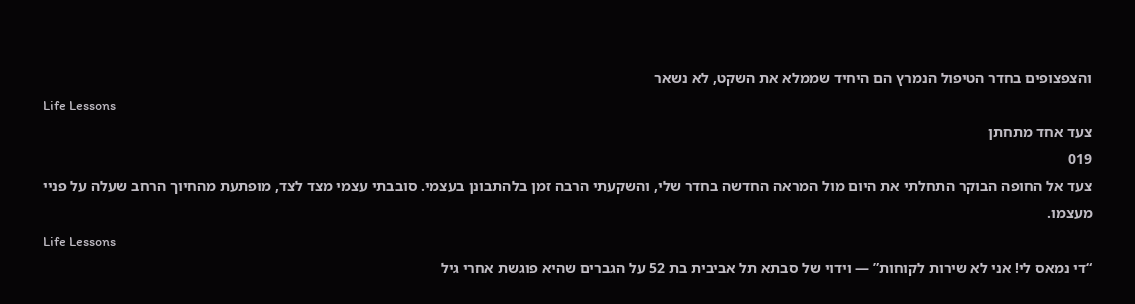והצפצופים בחדר הטיפול הנמרץ הם היחיד שממלא את השקט, לא נשאר
Life Lessons
צעד אחד מתחתן
019
צעד אל החופה הבוקר התחלתי את היום מול המראה החדשה בחדר שלי, והשקעתי הרבה זמן בלהתבונן בעצמי. סובבתי עצמי מצד לצד, מופתעת מהחיוך הרחב שעלה על פניי מעצמו.
Life Lessons
“די נמאס לי! אני לא שירות לקוחות” — וידוי של סבתא תל אביבית בת 52 על הגברים שהיא פוגשת אחרי גיל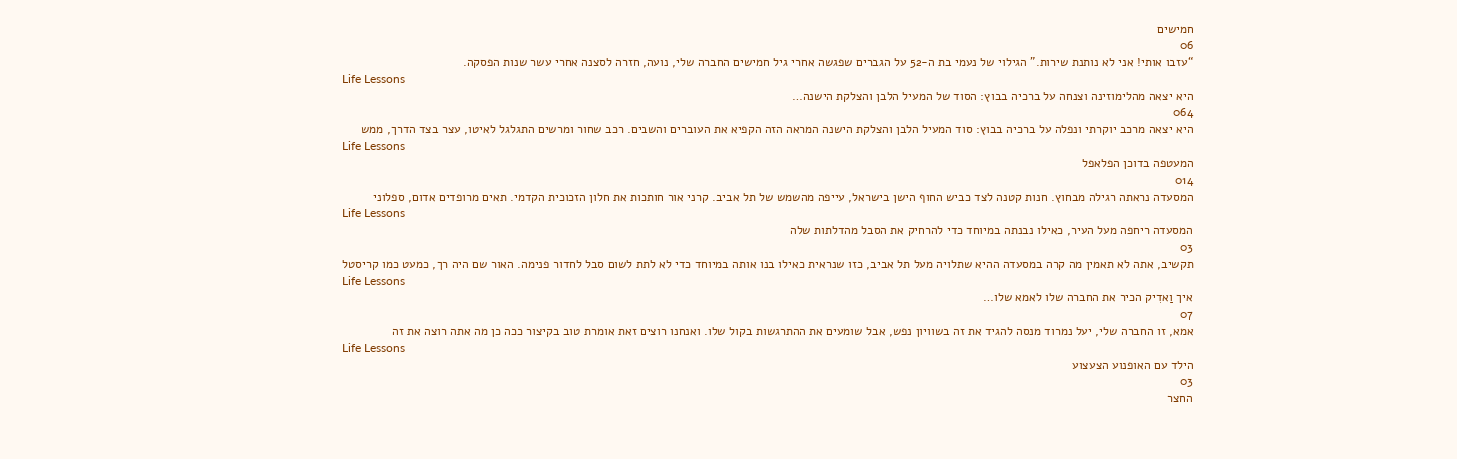חמישים
06
“עזבו אותי! אני לא נותנת שירות.” הגילוי של נעמי בת ה-52 על הגברים שפגשה אחרי גיל חמישים החברה שלי, נועה, חזרה לסצנה אחרי עשר שנות הפסקה.
Life Lessons
היא יצאה מהלימוזינה וצנחה על ברכיה בבוץ: הסוד של המעיל הלבן והצלקת הישנה…
064
היא יצאה מרכב יוקרתי ונפלה על ברכיה בבוץ: סוד המעיל הלבן והצלקת הישנה המראה הזה הקפיא את העוברים והשבים. רכב שחור ומרשים התגלגל לאיטו, עצר בצד הדרך, ממש
Life Lessons
המעטפה בדוכן הפלאפל
014
המסעדה נראתה רגילה מבחוץ. חנות קטנה לצד כביש החוף הישן בישראל, עייפה מהשמש של תל אביב. קרני אור חותכות את חלון הזכוכית הקדמי. תאים מרופדים אדום, ספלוני
Life Lessons
המסעדה ריחפה מעל העיר, כאילו נבנתה במיוחד כדי להרחיק את הסבל מהדלתות שלה
03
תקשיב, אתה לא תאמין מה קרה במסעדה ההיא שתלויה מעל תל אביב, כזו שנראית כאילו בנו אותה במיוחד כדי לא לתת לשום סבל לחדור פנימה. האור שם היה רך, כמעט כמו קריסטל
Life Lessons
איך וַאדִיק הכיר את החברה שלו לאמא שלו…
07
אמא, זו החברה שלי, יעל נמרוד מנסה להגיד את זה בשוויון נפש, אבל שומעים את ההתרגשות בקול שלו. ואנחנו רוצים זאת אומרת טוב בקיצור ככה כן מה אתה רוצה את זה
Life Lessons
הילד עם האופנוע הצעצוע
03
החצר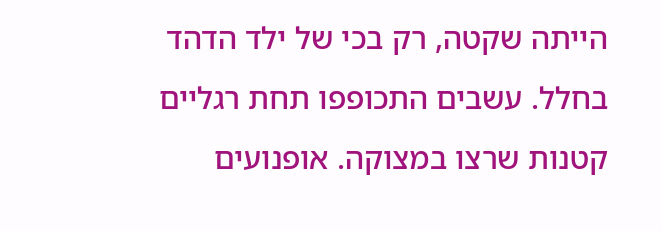הייתה שקטה, רק בכי של ילד הדהד בחלל. עשבים התכופפו תחת רגליים קטנות שרצו במצוקה. אופנועים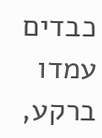כבדים עמדו ברקע,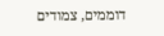דוממים, צמודים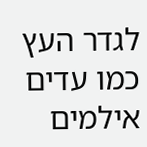לגדר העץ כמו עדים אילמים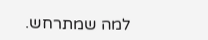למה שמתרחש.